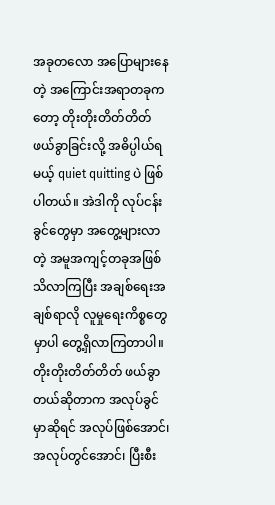အခုတလော အပြောများနေတဲ့ အကြောင်းအရာတခုကတော့ တိုးတိုးတိတ်တိတ် ဖယ်ခွာခြင်းလို့ အဓိပ္ပါယ်ရမယ့် quiet quitting ပဲ ဖြစ်ပါတယ်။ အဲဒါကို လုပ်ငန်းခွင်တွေမှာ အတွေ့များလာတဲ့ အမူအကျင့်တခုအဖြစ် သိလာကြပြီး အချစ်ရေးအချစ်ရာလို လူမှုရေးကိစ္စတွေမှာပါ တွေ့ရှိလာကြတာပါ။
တိုးတိုးတိတ်တိတ် ဖယ်ခွာတယ်ဆိုတာက အလုပ်ခွင်မှာဆိုရင် အလုပ်ဖြစ်အောင်၊ အလုပ်တွင်အောင်၊ ပြီးစီး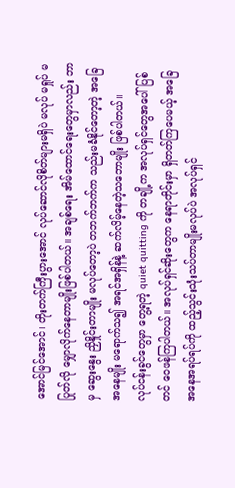အောင်မြင်အောင်၊ တိုးတက်ကြီးပွားအောင် လုပ်ဆောင်လိုစိတ်များမရှိပဲ မလုပ် မရှုပ် မပြုတ်လို မျှောလိုက်နေတာမျိုးဖြစ်ပါတယ်။ အချစ်ရေး အိမ်ထောင်ရေးတွေမှာလည်း ဘာမှ ဆွေးနွေး ညှိနှိုင်းတာမျိုး မလုပ်တော့ပဲ တဘက်ဘက်က သည်းမခံနိုင်တော့တဲ့ အခြေအနေမျိုး မရောက်သ၍ အရင်အရှိန်နဲ့ ဆက်လိမ့်နေတဲ့သဘောမျိုး ဖြစ်ပါတယ်။
လုပ်ငန်းခွင်တွေမှာ တွေ့ရတဲ့ quiet quitting ကို တချို့က အလုပ်ရှင်တွေအပေါ် ပြစ်တင် ဝေဖန်ကြပါတယ်။ အလုပ်ရှင်ဆိုးတွေက နေရာတိုင်းမှာ ရှိတတ်ကြပေမယ့် အခြေအနေအရပ်ရပ်ကို ထည့်သွင်းသုံးသပ်တာမျိုးမလုပ်ပဲ အလုပ်ရှင်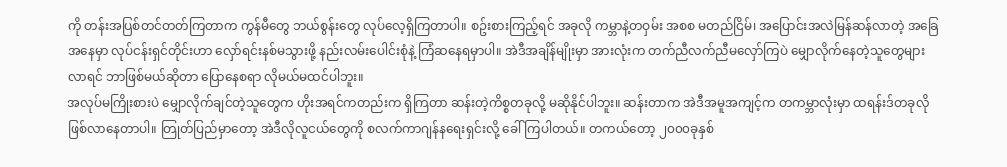ကို တန်းအပြစ်တင်တတ်ကြတာက ကွန်မီတွေ ဘယ်စွန်းတွေ လုပ်လေ့ရှိကြတာပါ။ စဥ်းစားကြည့်ရင် အခုလို ကမ္ဘာနဲ့တဝှမ်း အစစ မတည်ငြိမ်၊ အပြောင်းအလဲမြန်ဆန်လာတဲ့ အခြေအနေမှာ လုပ်ငန်းရှင်တိုင်းဟာ လှော်ရင်းနစ်မသွားဖို့ နည်းလမ်းပေါင်းစုံနဲ့ ကြံဆနေရမှာပါ။ အဲဒီအချိန်မျိုးမှာ အားလုံးက တက်ညီလက်ညီမလှော်ကြပဲ မျှောလိုက်နေတဲ့သူတွေများလာရင် ဘာဖြစ်မယ်ဆိုတာ ပြောနေစရာ လိုမယ်မထင်ပါဘူး။
အလုပ်မကြိုးစားပဲ မျှောလိုက်ချင်တဲ့သူတွေက ဟိုးအရင်ကတည်းက ရှိကြတာ ဆန်းတဲ့ကိစ္စတခုလို့ မဆိုနိုင်ပါဘူး။ ဆန်းတာက အဲဒီအမူအကျင့်က တကမ္ဘာလုံးမှာ ထရန်းဒ်တခုလို ဖြစ်လာနေတာပါ။ တြုတ်ပြည်မှာတော့ အဲဒီလိုလူငယ်တွေကို စလက်ကာဂျန်နရေးရှင်းလို့ ခေါ်ကြပါတယ်။ တကယ်တော့ ၂၀၀၀ခုနှစ်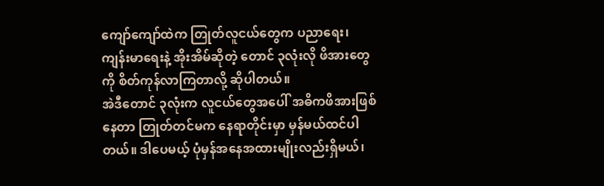ကျော်ကျော်ထဲက တြုတ်လူငယ်တွေက ပညာရေး၊ ကျန်းမာရေးနဲ့ အိုးအိမ်ဆိုတဲ့ တောင် ၃လုံးလို ဖိအားတွေကို စိတ်ကုန်လာကြတာလို့ ဆိုပါတယ်။
အဲဒီတောင် ၃လုံးက လူငယ်တွေအပေါ် အဓိကဖိအားဖြစ်နေတာ တြုတ်တင်မက နေရာတိုင်းမှာ မှန်မယ်ထင်ပါတယ်။ ဒါပေမယ့် ပုံမှန်အနေအထားမျိုးလည်းရှိမယ်၊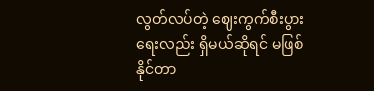လွတ်လပ်တဲ့ ဈေးကွက်စီးပွားရေးလည်း ရှိမယ်ဆိုရင် မဖြစ်နိုင်တာ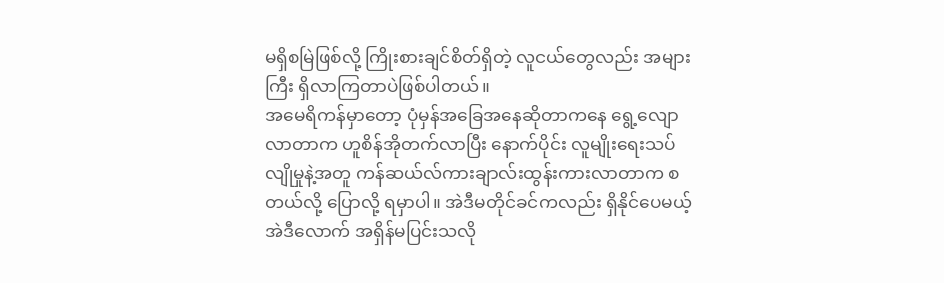မရှိစမြဲဖြစ်လို့ ကြိုးစားချင်စိတ်ရှိတဲ့ လူငယ်တွေလည်း အများကြီး ရှိလာကြတာပဲဖြစ်ပါတယ်။
အမေရိကန်မှာတော့ ပုံမှန်အခြေအနေဆိုတာကနေ ရွေ့လျောလာတာက ဟူစိန်အိုတက်လာပြီး နောက်ပိုင်း လူမျိုးရေးသပ်လျိုမှုနဲ့အတူ ကန်ဆယ်လ်ကားချာလ်းထွန်းကားလာတာက စတယ်လို့ ပြောလို့ ရမှာပါ။ အဲဒီမတိုင်ခင်ကလည်း ရှိနိုင်ပေမယ့် အဲဒီလောက် အရှိန်မပြင်းသလို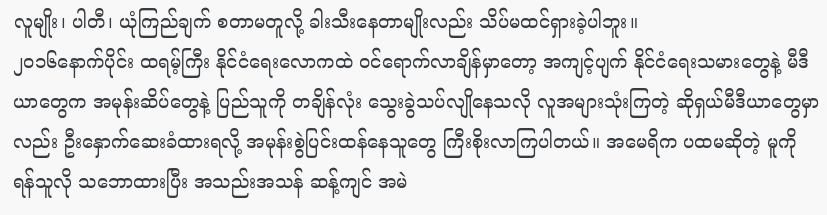လူမျိုး၊ ပါတီ၊ ယုံကြည်ချက် စတာမတူလို့ ခါးသီးနေတာမျိုးလည်း သိပ်မထင်ရှားခဲ့ပါဘူး။
၂၀၁၆နောက်ပိုင်း ထရမ့်ကြီး နိုင်ငံရေးလောကထဲ ဝင်ရောက်လာချိန်မှာတော့ အကျင့်ပျက် နိုင်ငံရေးသမားတွေနဲ့ မီဒီယာတွေက အမုန်းဆိပ်တွေနဲ့ ပြည်သူကို တချိန်လုံး သွေးခွဲသပ်လျိုနေသလို လူအများသုံးကြတဲ့ ဆိုရှယ်မီဒီယာတွေမှာလည်း ဦးနှောက်ဆေးခံထားရလို့ အမုန်းစွဲပြင်းထန်နေသူတွေ ကြီးစိုးလာကြပါတယ်။ အမေရိက ပထမဆိုတဲ့ မူကို ရန်သူလို သဘောထားပြီး အသည်းအသန် ဆန့်ကျင် အမဲ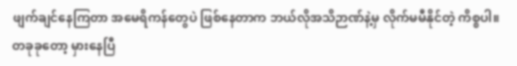ဖျက်ချင်နေကြတာ အမေရိကန်တွေပဲ ဖြစ်နေတာက ဘယ်လိုအသိဉာဏ်နဲ့မှ လိုက်မမီနိုင်တဲ့ ကိစ္စပါ။
တခုခုတော့ မှားနေပြီ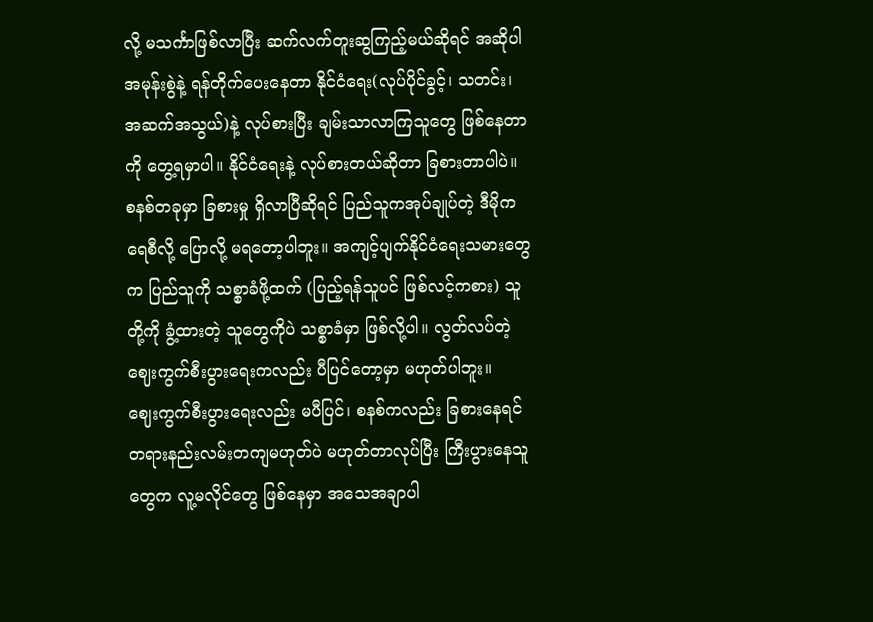လို့ မသင်္ကာဖြစ်လာပြီး ဆက်လက်တူးဆွကြည့်မယ်ဆိုရင် အဆိုပါအမုန်းစွဲနဲ့ ရန်တိုက်ပေးနေတာ နိုင်ငံရေး(လုပ်ပိုင်ခွင့်၊ သတင်း၊ အဆက်အသွယ်)နဲ့ လုပ်စားပြီး ချမ်းသာလာကြသူတွေ ဖြစ်နေတာကို တွေ့ရမှာပါ။ နိုင်ငံရေးနဲ့ လုပ်စားတယ်ဆိုတာ ခြစားတာပါပဲ။ စနစ်တခုမှာ ခြစားမှု ရှိလာပြီဆိုရင် ပြည်သူကအုပ်ချုပ်တဲ့ ဒီမိုကရေစီလို့ ပြောလို့ မရတော့ပါဘူး။ အကျင့်ပျက်နိုင်ငံရေးသမားတွေက ပြည်သူကို သစ္စာခံဖို့ထက် (ပြည့်ရန်သူပင် ဖြစ်လင့်ကစား) သူတို့ကို ခွံ့ထားတဲ့ သူတွေကိုပဲ သစ္စာခံမှာ ဖြစ်လို့ပါ။ လွတ်လပ်တဲ့ ဈေးကွက်စီးပွားရေးကလည်း ပီပြင်တော့မှာ မဟုတ်ပါဘူး။
ဈေးကွက်စီးပွားရေးလည်း မပီပြင်၊ စနစ်ကလည်း ခြစားနေရင် တရားနည်းလမ်းတကျမဟုတ်ပဲ မဟုတ်တာလုပ်ပြီး ကြီးပွားနေသူတွေက လူ့မလိုင်တွေ ဖြစ်နေမှာ အသေအချာပါ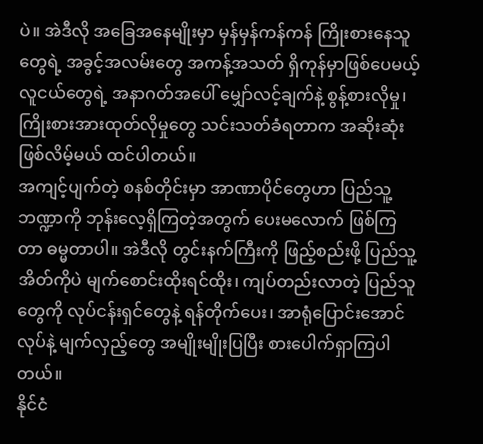ပဲ။ အဲဒီလို အခြေအနေမျိုးမှာ မှန်မှန်ကန်ကန် ကြိုးစားနေသူတွေရဲ့ အခွင့်အလမ်းတွေ အကန့်အသတ် ရှိကုန်မှာဖြစ်ပေမယ့် လူငယ်တွေရဲ့ အနာဂတ်အပေါ် မျှော်လင့်ချက်နဲ့ စွန့်စားလိုမှု၊ ကြိုးစားအားထုတ်လိုမှုတွေ သင်းသတ်ခံရတာက အဆိုးဆုံးဖြစ်လိမ့်မယ် ထင်ပါတယ်။
အကျင့်ပျက်တဲ့ စနစ်တိုင်းမှာ အာဏာပိုင်တွေဟာ ပြည်သူ့ဘဏ္ဍာကို ဘုန်းလေ့ရှိကြတဲ့အတွက် ပေးမလောက် ဖြစ်ကြတာ ဓမ္မတာပါ။ အဲဒီလို တွင်းနက်ကြီးကို ဖြည့်စည်းဖို့ ပြည်သူ့အိတ်ကိုပဲ မျက်စောင်းထိုးရင်ထိုး၊ ကျပ်တည်းလာတဲ့ ပြည်သူတွေကို လုပ်ငန်းရှင်တွေနဲ့ ရန်တိုက်ပေး၊ အာရုံပြောင်းအောင်လုပ်နဲ့ မျက်လှည့်တွေ အမျိုးမျိုးပြပြီး စားပေါက်ရှာကြပါတယ်။
နိုင်ငံ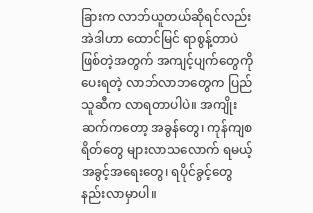ခြားက လာဘ်ယူတယ်ဆိုရင်လည်း အဲဒါဟာ ထောင်မြင် ရာစွန့်တာပဲ ဖြစ်တဲ့အတွက် အကျင့်ပျက်တွေကို ပေးရတဲ့ လာဘ်လာဘတွေက ပြည်သူဆီက လာရတာပါပဲ။ အကျိုးဆက်ကတော့ အခွန်တွေ၊ ကုန်ကျစရိတ်တွေ များလာသလောက် ရမယ့်အခွင့်အရေးတွေ၊ ရပိုင်ခွင့်တွေ နည်းလာမှာပါ။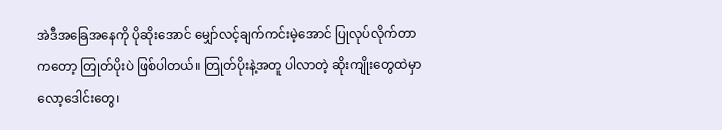အဲဒီအခြေအနေကို ပိုဆိုးအောင် မျှော်လင့်ချက်ကင်းမဲ့အောင် ပြုလုပ်လိုက်တာကတော့ တြုတ်ပိုးပဲ ဖြစ်ပါတယ်။ တြုတ်ပိုးနဲ့အတူ ပါလာတဲ့ ဆိုးကျိုးတွေထဲမှာ လော့ဒေါင်းတွေ၊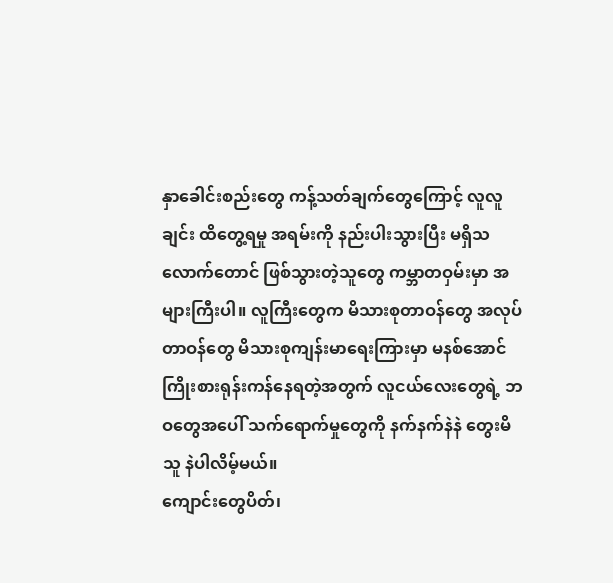နှာခေါင်းစည်းတွေ ကန့်သတ်ချက်တွေကြောင့် လူလူချင်း ထိတွေ့ရမှု အရမ်းကို နည်းပါးသွားပြီး မရှိသလောက်တောင် ဖြစ်သွားတဲ့သူတွေ ကမ္ဘာတဝှမ်းမှာ အများကြီးပါ။ လူကြီးတွေက မိသားစုတာဝန်တွေ အလုပ်တာဝန်တွေ မိသားစုကျန်းမာရေးကြားမှာ မနစ်အောင် ကြိုးစားရုန်းကန်နေရတဲ့အတွက် လူငယ်လေးတွေရဲ့ ဘဝတွေအပေါ် သက်ရောက်မှုတွေကို နက်နက်နဲနဲ တွေးမိသူ နဲပါလိမ့်မယ်။
ကျောင်းတွေပိတ်၊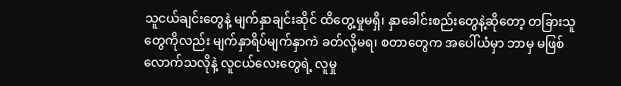သူငယ်ချင်းတွေနဲ့ မျက်နှာချင်းဆိုင် ထိတွေ့မှုမရှိ၊ နှာခေါင်းစည်းတွေနဲ့ဆိုတော့ တခြားသူတွေကိုလည်း မျက်နှာရိပ်မျက်နှာကဲ ခတ်လို့မရ၊ စတာတွေက အပေါ်ယံမှာ ဘာမှ မဖြစ်လောက်သလိုနဲ့ လူငယ်လေးတွေရဲ့ လူမှု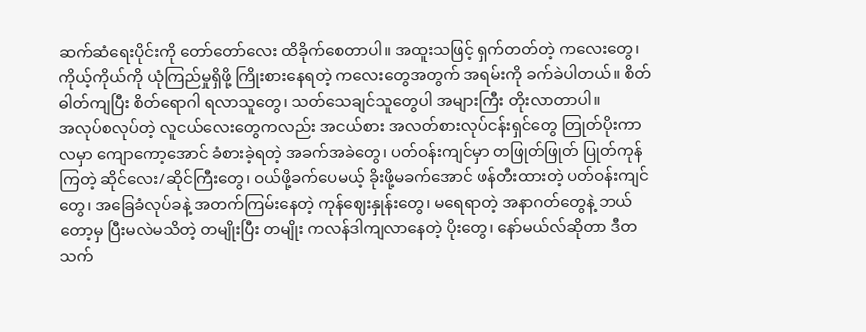ဆက်ဆံရေးပိုင်းကို တော်တော်လေး ထိခိုက်စေတာပါ။ အထူးသဖြင့် ရှက်တတ်တဲ့ ကလေးတွေ၊ ကိုယ့်ကိုယ်ကို ယုံကြည်မှုရှိဖို့ ကြိုးစားနေရတဲ့ ကလေးတွေအတွက် အရမ်းကို ခက်ခဲပါတယ်။ စိတ်ဓါတ်ကျပြီး စိတ်ရောဂါ ရလာသူတွေ၊ သတ်သေချင်သူတွေပါ အများကြီး တိုးလာတာပါ။
အလုပ်စလုပ်တဲ့ လူငယ်လေးတွေကလည်း အငယ်စား အလတ်စားလုပ်ငန်းရှင်တွေ တြုတ်ပိုးကာလမှာ ကျောကော့အောင် ခံစားခဲ့ရတဲ့ အခက်အခဲတွေ၊ ပတ်ဝန်းကျင်မှာ တဖြုတ်ဖြုတ် ပြုတ်ကုန်ကြတဲ့ ဆိုင်လေး/ဆိုင်ကြီးတွေ၊ ဝယ်ဖို့ခက်ပေမယ့် ခိုးဖို့မခက်အောင် ဖန်တီးထားတဲ့ ပတ်ဝန်းကျင်တွေ၊ အခြေခံလုပ်ခနဲ့ အတက်ကြမ်းနေတဲ့ ကုန်ဈေးနှုန်းတွေ၊ မရေရာတဲ့ အနာဂတ်တွေနဲ့ ဘယ်တော့မှ ပြီးမလဲမသိတဲ့ တမျိုးပြီး တမျိုး ကလန်ဒါကျလာနေတဲ့ ပိုးတွေ၊ နော်မယ်လ်ဆိုတာ ဒီတသက်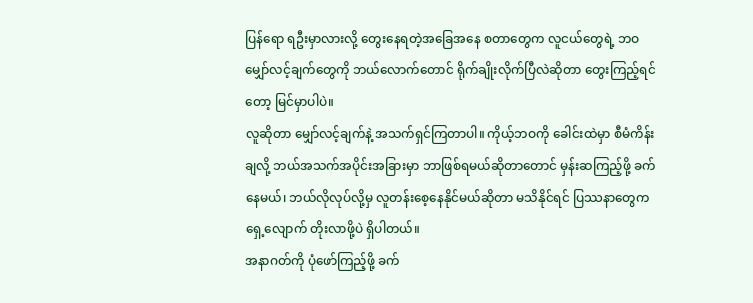ပြန်ရော ရဦးမှာလားလို့ တွေးနေရတဲ့အခြေအနေ စတာတွေက လူငယ်တွေရဲ့ ဘဝ မျှော်လင့်ချက်တွေကို ဘယ်လောက်တောင် ရိုက်ချိုးလိုက်ပြီလဲဆိုတာ တွေးကြည့်ရင်တော့ မြင်မှာပါပဲ။
လူဆိုတာ မျှော်လင့်ချက်နဲ့ အသက်ရှင်ကြတာပါ။ ကိုယ့်ဘဝကို ခေါင်းထဲမှာ စီမံကိန်းချလို့ ဘယ်အသက်အပိုင်းအခြားမှာ ဘာဖြစ်ရမယ်ဆိုတာတောင် မှန်းဆကြည့်ဖို့ ခက်နေမယ်၊ ဘယ်လိုလုပ်လို့မှ လူတန်းစေ့နေနိုင်မယ်ဆိုတာ မသိနိုင်ရင် ပြဿနာတွေက ရှေ့လျောက် တိုးလာဖို့ပဲ ရှိပါတယ်။
အနာဂတ်ကို ပုံဖော်ကြည့်ဖို့ ခက်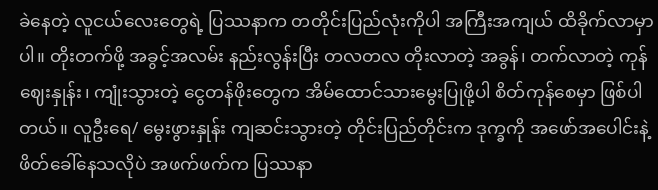ခဲနေတဲ့ လူငယ်လေးတွေရဲ့ ပြဿနာက တတိုင်းပြည်လုံးကိုပါ အကြီးအကျယ် ထိခိုက်လာမှာပါ။ တိုးတက်ဖို့ အခွင့်အလမ်း နည်းလွန်းပြီး တလတလ တိုးလာတဲ့ အခွန်၊ တက်လာတဲ့ ကုန်ဈေးနှုန်း၊ ကျုံးသွားတဲ့ ငွေတန်ဖိုးတွေက အိမ်ထောင်သားမွေးပြုဖို့ပါ စိတ်ကုန်စေမှာ ဖြစ်ပါတယ်။ လူဦးရေ/ မွေးဖွားနှုန်း ကျဆင်းသွားတဲ့ တိုင်းပြည်တိုင်းက ဒုက္ခကို အဖော်အပေါင်းနဲ့ ဖိတ်ခေါ်နေသလိုပဲ အဖက်ဖက်က ပြဿနာ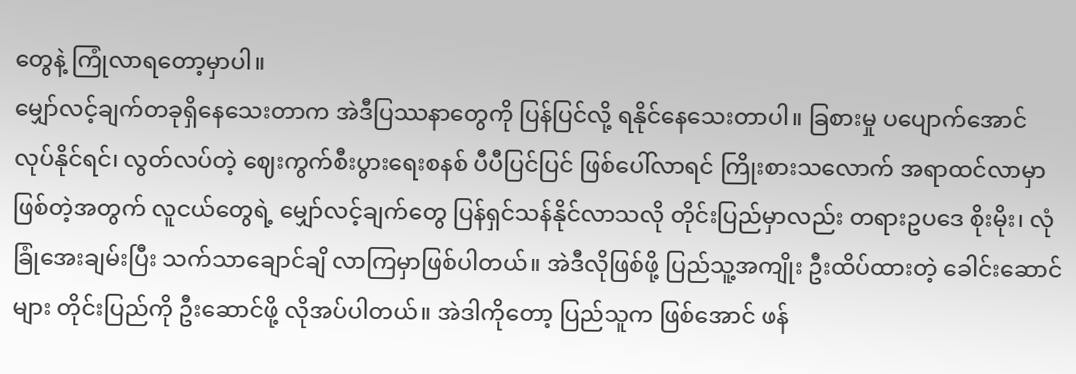တွေနဲ့ ကြုံလာရတော့မှာပါ။
မျှော်လင့်ချက်တခုရှိနေသေးတာက အဲဒီပြဿနာတွေကို ပြန်ပြင်လို့ ရနိုင်နေသေးတာပါ။ ခြစားမှု ပပျောက်အောင် လုပ်နိုင်ရင်၊ လွတ်လပ်တဲ့ ဈေးကွက်စီးပွားရေးစနစ် ပီပီပြင်ပြင် ဖြစ်ပေါ်လာရင် ကြိုးစားသလောက် အရာထင်လာမှာဖြစ်တဲ့အတွက် လူငယ်တွေရဲ့ မျှော်လင့်ချက်တွေ ပြန်ရှင်သန်နိုင်လာသလို တိုင်းပြည်မှာလည်း တရားဥပဒေ စိုးမိုး၊ လုံခြုံအေးချမ်းပြီး သက်သာချောင်ချိ လာကြမှာဖြစ်ပါတယ်။ အဲဒီလိုဖြစ်ဖို့ ပြည်သူ့အကျိုး ဦးထိပ်ထားတဲ့ ခေါင်းဆောင်များ တိုင်းပြည်ကို ဦးဆောင်ဖို့ လိုအပ်ပါတယ်။ အဲဒါကိုတော့ ပြည်သူက ဖြစ်အောင် ဖန်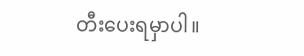တီးပေးရမှာပါ။